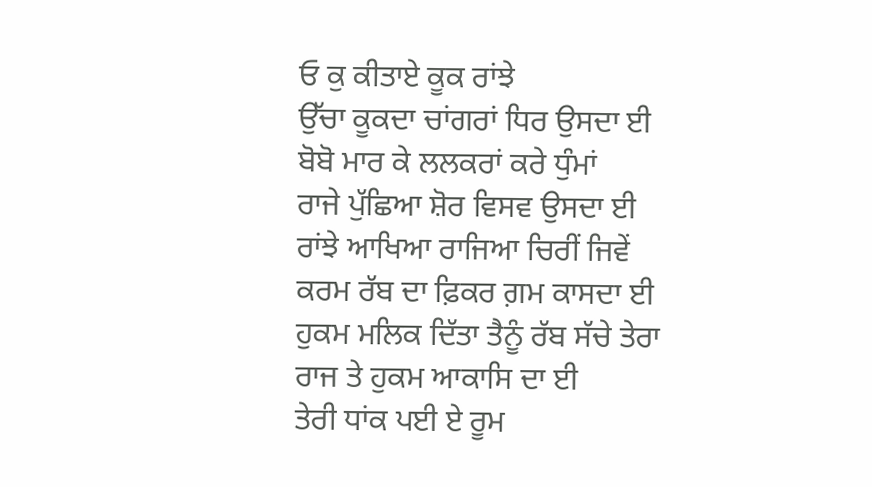ਓ ਕੁ ਕੀਤਾਏ ਕੂਕ ਰਾਂਝੇ
ਉੱਚਾ ਕੂਕਦਾ ਚਾਂਗਰਾਂ ਧਿਰ ਉਸਦਾ ਈ
ਬੋਬੋ ਮਾਰ ਕੇ ਲਲਕਰਾਂ ਕਰੇ ਧੁੰਮਾਂ
ਰਾਜੇ ਪੁੱਛਿਆ ਸ਼ੋਰ ਵਿਸਵ ਉਸਦਾ ਈ
ਰਾਂਝੇ ਆਖਿਆ ਰਾਜਿਆ ਚਿਰੀਂ ਜਿਵੇਂ
ਕਰਮ ਰੱਬ ਦਾ ਫ਼ਿਕਰ ਗ਼ਮ ਕਾਸਦਾ ਈ
ਹੁਕਮ ਮਲਿਕ ਦਿੱਤਾ ਤੈਨੂੰ ਰੱਬ ਸੱਚੇ ਤੇਰਾ
ਰਾਜ ਤੇ ਹੁਕਮ ਆਕਾਸਿ ਦਾ ਈ
ਤੇਰੀ ਧਾਂਕ ਪਈ ਏ ਰੂਮ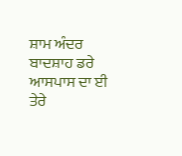ਸ਼ਾਮ ਅੰਦਰ
ਬਾਦਸ਼ਾਹ ਡਰੇ ਆਸਪਾਸ ਦਾ ਈ
ਤੇਰੇ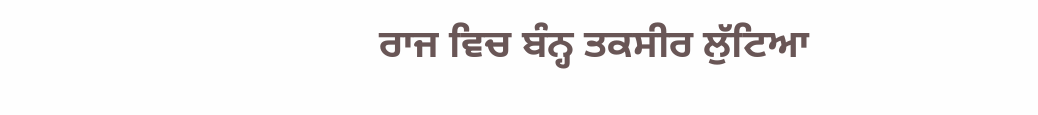ਰਾਜ ਵਿਚ ਬੰਨ੍ਹ ਤਕਸੀਰ ਲੁੱਟਿਆ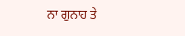ਨਾ ਗੁਨਾਹ ਤੇ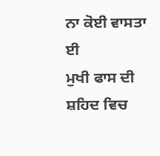ਨਾ ਕੋਈ ਵਾਸਤਾ ਈ
ਮੁਖੀ ਫਾਸ ਦੀ ਸ਼ਹਿਦ ਵਿਚ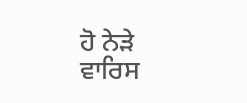ਹੋ ਨੇੜੇ
ਵਾਰਿਸ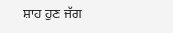ਸ਼ਾਹ ਹੁਣ ਜੱਗ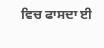ਵਿਚ ਫਾਸਦਾ ਈ